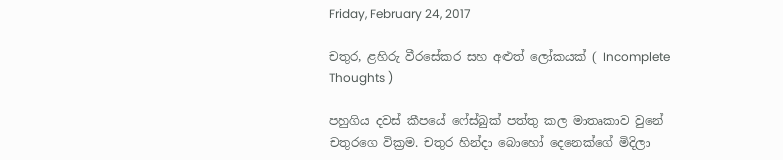Friday, February 24, 2017

චතුර, ළහිරු වීරසේකර සහ අළුත් ලෝකයක් ( Incomplete Thoughts )

පහුගිය දවස් කීපයේ ෆේස්බුක් පත්තු කල මාතෘකාව වුනේ චතුරගෙ වික්‍රම. චතුර හින්දා බොහෝ දෙනෙක්ගේ මිදිලා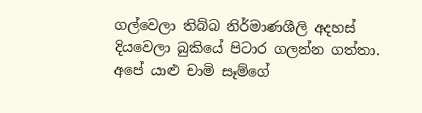ගල්වෙලා තිබ්බ නිර්මාණශීලි අදහස් දියවෙලා බුකියේ පිටාර ගලන්න ගත්තා. අපේ යාළු චාමි සෑම්ගේ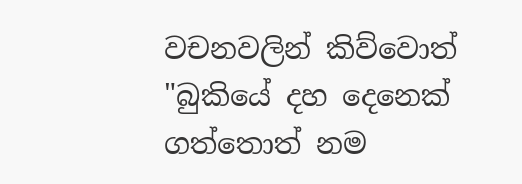වචනවලින් කිව්වොත් "බුකියේ දහ දෙනෙක් ගත්තොත් නම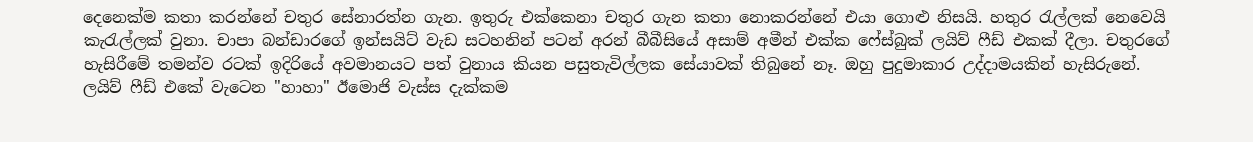දෙනෙක්ම කතා කරන්නේ චතුර සේනාරත්න ගැන. ඉතුරු එක්කෙනා චතුර ගැන කතා නොකරන්නේ එයා ගොළු නිසයි. හතුර රැල්ලක් නෙවෙයි කැරැල්ලක් වුනා. චාපා බන්ඩාරගේ ඉන්සයිට් වැඩ සටහනින් පටන් අරන් බීබීසියේ අසාම් අමීන් එක්ක ෆේස්බුක් ලයිව් ෆීඩ් එකක් දීලා. චතුරගේ හැසිරීමේ තමන්ව රටක් ඉදිරියේ අවමානයට පත් වුනාය කියන පසුතැවිල්ලක සේයාවක් තිබුනේ නෑ. ඔහු පුදුමාකාර උද්දාමයකින් හැසිරුනේ. ලයිව් ෆීඩ් එකේ වැටෙන "හාහා" ඊමොජි වැස්ස දැක්කම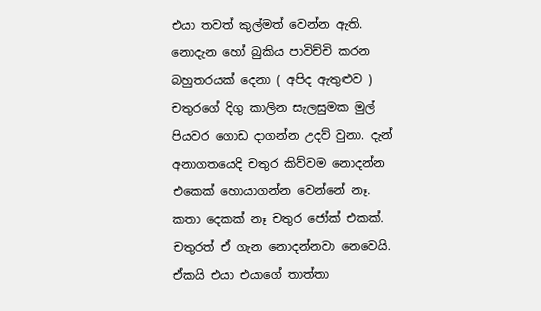එයා තවත් කුල්මත් වෙන්න ඇති. නොදැන හෝ බුකිය පාවිච්චි කරන බහුතරයක් දෙනා ( අපිද ඇතුළුව ) චතුරගේ දිගු කාලින සැලසුමක මුල් පියවර ගොඩ දාගන්න උදව් වුනා. දැන් අනාගතයෙදි චතුර කිව්වම නොදන්න එකෙක් හොයාගන්න වෙන්නේ නෑ. කතා දෙකක් නෑ චතුර ජෝක් එකක්. චතුරත් ඒ ගැන නොදන්නවා නෙවෙයි. ඒකයි එයා එයාගේ තාත්තා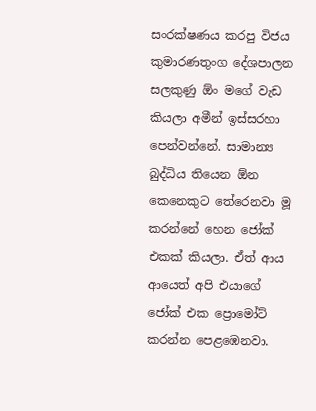සංරක්ෂණය කරපු විජය කුමාරණතුංග දේශපාලන සලකුණු ඕං මගේ වැඩ කියලා අමීන් ඉස්සරහා පෙන්වන්නේ. සාමාන්‍ය බුද්ධිය තියෙන ඕන කෙනෙකුට තේරෙනවා මූ කරන්නේ හෙන ජෝක් එකක් කියලා. ඒත් ආය ආයෙත් අපි එයාගේ ජෝක් එක ප්‍රොමෝට් කරන්න පෙළඹෙනවා.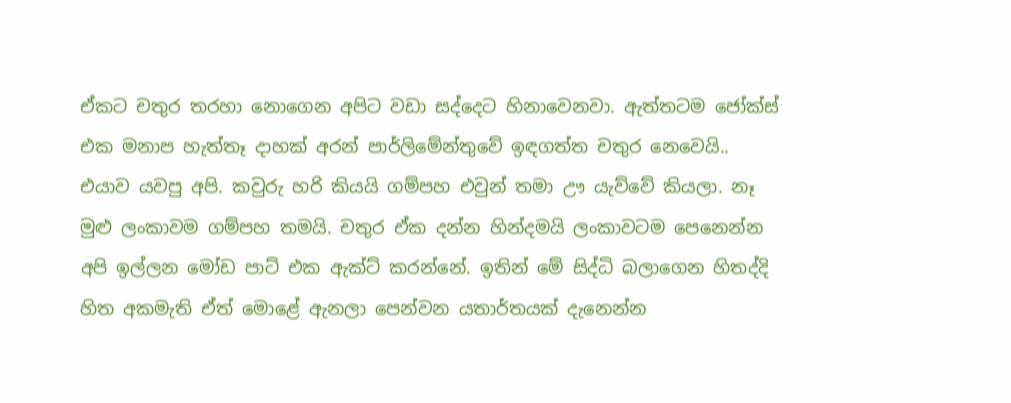ඒකට චතුර තරහා නොගෙන අපිට වඩා සද්දෙට හිනාවෙනවා. ඇත්තටම ජෝක්ස් එක මනාප හැත්තෑ දාහක් අරන් පාර්ලිමේන්තුවේ ඉඳගත්ත චතුර නෙවෙයි.. එයාව යවපු අපි. කවුරු හරි කියයි ගම්පහ එවුන් තමා ඌ යැව්වේ කියලා. නෑ මුළු ලංකාවම ගම්පහ තමයි. චතුර ඒක දන්න හින්දමයි ලංකාවටම පෙනෙන්න අපි ඉල්ලන මෝඩ පාට් එක ඇක්ට් කරන්නේ. ඉතින් මේ සිද්ධි බලාගෙන හිතද්දි හිත අකමැති ඒත් මොළේ ඇනලා පෙන්වන යතාර්තයක් දැනෙන්න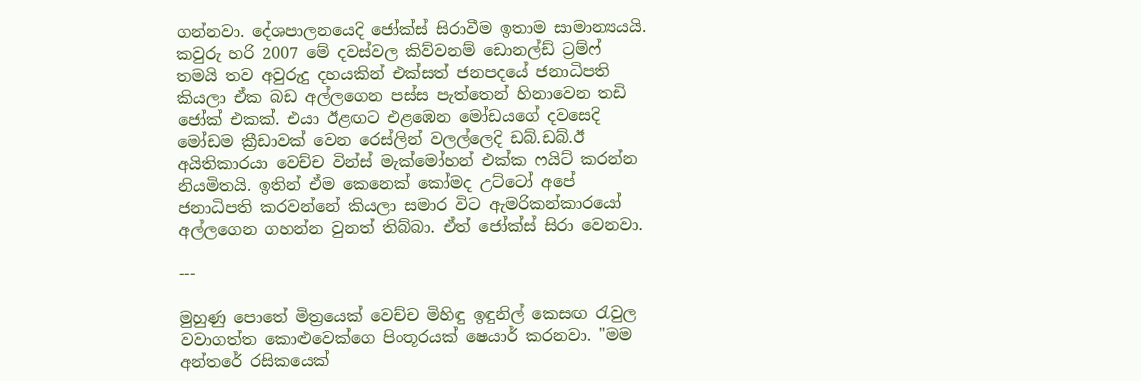ගන්නවා. දේශපාලනයෙදි ජෝක්ස් සිරාවීම ඉතාම සාමාන්‍යයයි. කවුරු හරි 2007 මේ දවස්වල කිව්වනම් ඩොනල්ඩ් ට්‍රම්ෆ් තමයි තව අවුරුදු දහයකින් එක්සත් ජනපදයේ ජනාධිපති කියලා ඒක බඩ අල්ලගෙන පස්ස පැත්තෙන් හිනාවෙන තඩි ජෝක් එකක්. එයා ඊළඟට එළඹෙන මෝඩයගේ දවසෙදි මෝඩම ක්‍රීඩාවක් වෙන රෙස්ලින් වලල්ලෙදි ඩබ්.ඩබ්.ඊ අයිතිකාරයා වෙච්ච වින්ස් මැක්මෝහන් එක්ක ෆයිට් කරන්න නියමිතයි. ඉතින් ඒම කෙනෙක් කෝමද උට්ටෝ අපේ ජනාධිපති කරවන්නේ කියලා සමාර විට ඇමරිකන්කාරයෝ අල්ලගෙන ගහන්න වුනත් තිබ්බා. ඒත් ජෝක්ස් සිරා වෙනවා.

---

මුහුණු පොතේ මිත්‍රයෙක් වෙච්ච මිහිඳු ඉඳුනිල් කෙසඟ රැවුල වවාගත්ත කොළුවෙක්ගෙ පිංතූරයක් ෂෙයාර් කරනවා. "මම අන්තරේ රසිකයෙක්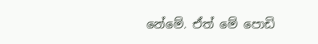නේමේ. ඒත් මේ පොඩි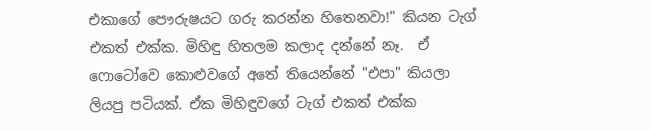එකාගේ පෞරුෂයට ගරු කරන්න හිතෙනවා!" කියන ටැග් එකත් එක්ක. මිහිඳු හිතලම කලාද දන්නේ නෑ.  ඒ ෆොටෝවෙ කොළුවගේ අතේ තියෙන්නේ "එපා" කියලා ලියපු පටියක්. ඒක මිහිඳුවගේ ටැග් එකත් එක්ක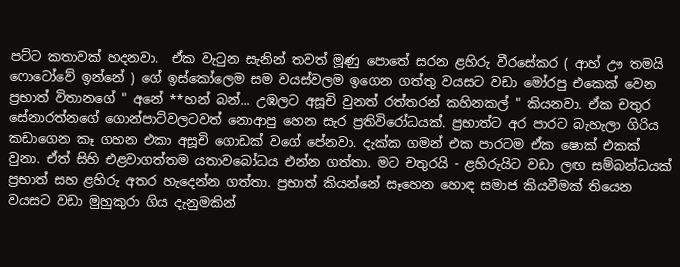පට්ට කතාවක් හදනවා.  ඒක වැටුන සැනින් තවත් මූණු පොතේ සරන ළහිරු වීරසේකර ( ආහ් ඌ තමයි ෆොටෝවේ ඉන්නේ ) ගේ ඉස්කෝලෙම සම වයස්වලම ඉගෙන ගත්තු වයසට වඩා මෝරපු එකෙක් වෙන ප්‍රභාත් විතානගේ " අනේ **හන් බන්... උඹලට අසූචි වුනත් රත්තරන් කහිනකල් " කියනවා. ඒක චතුර සේනාරත්නගේ ගොන්පාට්වලටවත් නොආපු හෙන සැර ප්‍රතිවිරෝධයක්. ප්‍රභාත්ට අර පාරට බැහැලා ගිරිය කඩාගෙන කෑ ගහන එකා අසූචි ගොඩක් වගේ පේනවා. දැක්ක ගමන් එක පාරටම ඒක ෂොක් එකක් වුනා. ඒත් සිහි එළවාගත්තම යතාවබෝධය එන්න ගත්තා. මට චතුරයි - ළහිරුයිට වඩා ලඟ සම්බන්ධයක් ප්‍රභාත් සහ ළහිරු අතර හැදෙන්න ගත්තා. ප්‍රභාත් කියන්නේ සෑහෙන හොඳ සමාජ කියවීමක් තියෙන වයසට වඩා මුහුකුරා ගිය දැනුමකින්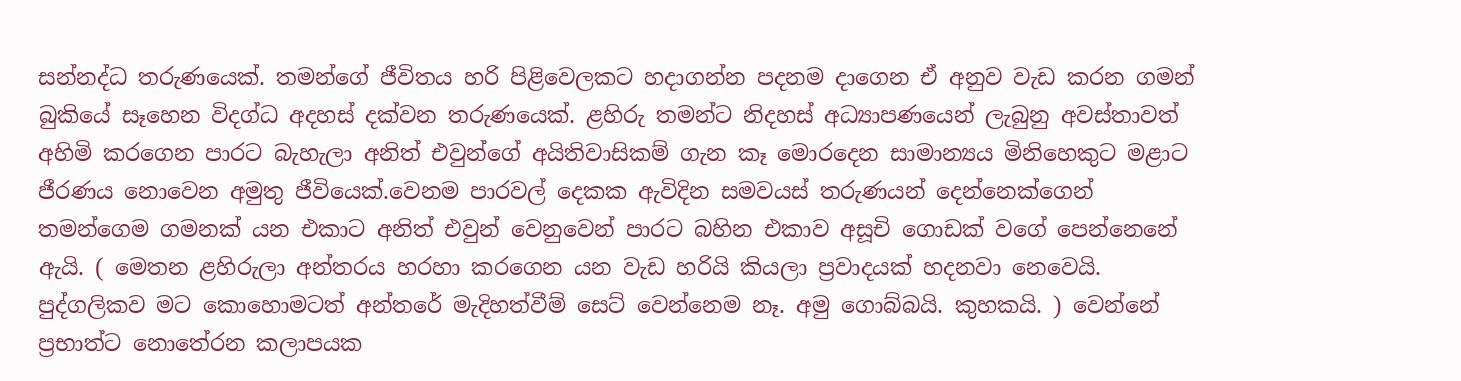සන්නද්ධ තරුණයෙක්. තමන්ගේ ජීවිතය හරි පිළිවෙලකට හදාගන්න පදනම දාගෙන ඒ අනුව වැඩ කරන ගමන් බුකියේ සෑහෙන විදග්ධ අදහස් දක්වන තරුණයෙක්. ළහිරු තමන්ට නිදහස් අධ්‍යාපණයෙන් ලැබුනු අවස්තාවත් අහිමි කරගෙන පාරට බැහැලා අනිත් එවුන්ගේ අයිතිවාසිකම් ගැන කෑ මොරදෙන සාමාන්‍යය මිනිහෙකුට මළාට ජීරණය නොවෙන අමුතු ජීවියෙක්.වෙනම පාරවල් දෙකක ඇවිදින සමවයස් තරුණයන් දෙන්නෙක්ගෙන් තමන්ගෙම ගමනක් යන එකාට අනිත් එවුන් වෙනුවෙන් පාරට බහින එකාව අසූචි ගොඩක් වගේ පෙන්නෙනේ ඇයි. ( මෙතන ළහිරුලා අන්තරය හරහා කරගෙන යන වැඩ හරියි කියලා ප්‍රවාදයක් හදනවා නෙවෙයි. පුද්ගලිකව මට කොහොමටත් අන්තරේ මැදිහත්වීම් සෙට් වෙන්නෙම නෑ. අමු ගොබ්බයි. කුහකයි. ) වෙන්නේ ප්‍රභාත්ට නොතේරන කලාපයක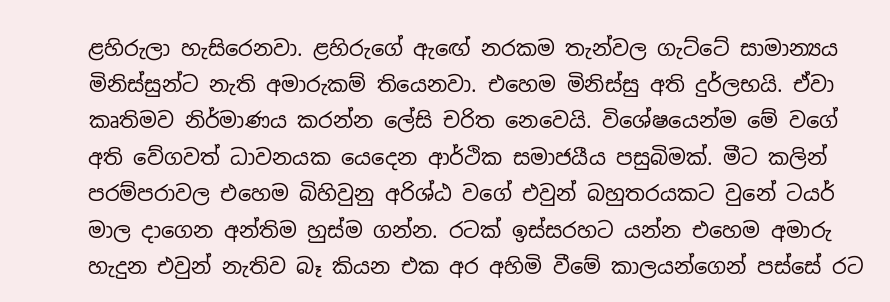ළහිරුලා හැසිරෙනවා. ළහිරුගේ ඇඟේ නරකම තැන්වල ගැට්ටේ සාමාන්‍යය මිනිස්සුන්ට නැති අමාරුකම් තියෙනවා. එහෙම මිනිස්සු අති දුර්ලභයි. ඒවා කෘතිමව නිර්මාණය කරන්න ලේසි චරිත නෙවෙයි. විශේෂයෙන්ම මේ වගේ අති වේගවත් ධාවනයක යෙදෙන ආර්ථික සමාජයීය පසුබිමක්. මීට කලින් පරම්පරාවල එහෙම බිහිවුනු අරිශ්ඨ වගේ එවුන් බහුතරයකට වුනේ ටයර් මාල දාගෙන අන්තිම හුස්ම ගන්න. රටක් ඉස්සරහට යන්න එහෙම අමාරු හැදුන එවුන් නැතිව බෑ කියන එක අර අහිමි වීමේ කාලයන්ගෙන් පස්සේ රට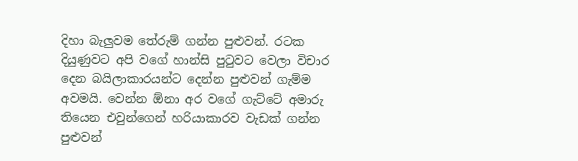දිහා බැලුවම තේරුම් ගන්න පුළුවන්. රටක දියුණුවට අපි වගේ හාන්සි පුටුවට වෙලා විචාර දෙන බයිලාකාරයන්ට දෙන්න පුළුවන් ගැම්ම අවමයි. වෙන්න ඕනා අර වගේ ගැට්ටේ අමාරු තියෙන එවුන්ගෙන් හරියාකාරව වැඩක් ගන්න පුළුවන්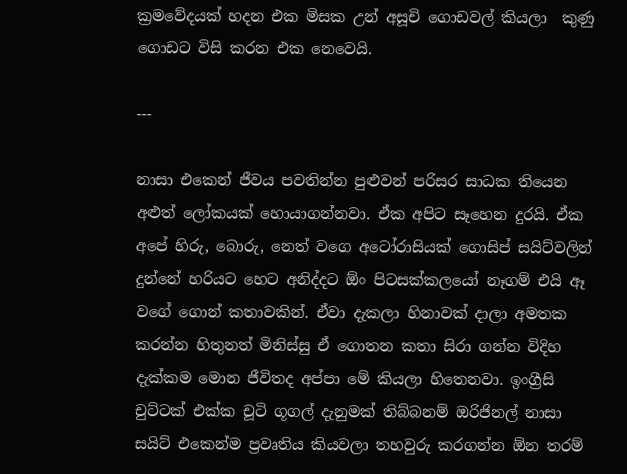ක්‍රමවේදයක් හදන එක මිසක උන් අසූචි ගොඩවල් කියලා  කුණු ගොඩට විසි කරන එක නෙවෙයි.

---

නාසා එකෙන් ජීවය පවතින්න පුළුවන් පරිසර සාධක තියෙන අළුත් ලෝකයක් හොයාගන්නවා. ඒක අපිට සෑහෙන දුරයි. ඒක අපේ හිරු, බොරු, නෙත් වගෙ අටෝරාසියක් ගොසිප් සයිට්වලින් දුන්නේ හරියට හෙට අනිද්දට ඕං පිටසක්කලයෝ නෑගම් එයි ඈ වගේ ගොන් කතාවකින්. ඒවා දැකලා හිනාවක් දාලා අමතක කරන්න හිතුනත් මිනිස්සු ඒ ගොතන කතා සිරා ගන්න විදිහ දැක්කම මොන ජීවිතද අප්පා මේ කියලා හිතෙනවා. ඉංග්‍රීසි චුට්ටක් එක්ක චූටි ගූගල් දැනුමක් තිබ්බනම් ඔරිජිනල් නාසා සයිට් එකෙන්ම ප්‍රවෘතිය කියවලා තහවුරු කරගන්න ඕන තරම්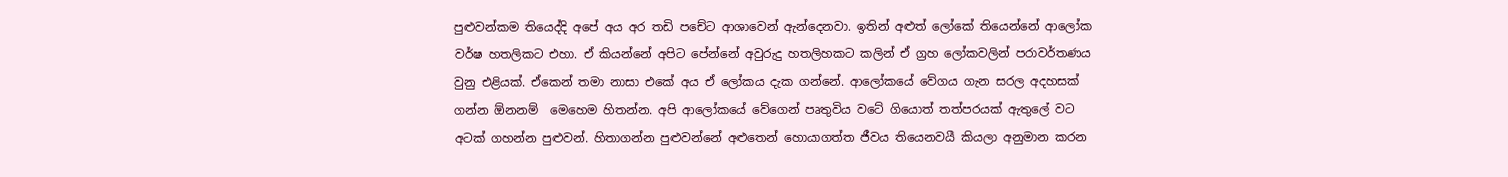පුළුවන්කම තියෙද්දි අපේ අය අර තඩි පචේට ආශාවෙන් ඇන්දෙනවා. ඉතින් අළුත් ලෝකේ තියෙන්නේ ආලෝක වර්ෂ හතලිකට එහා. ඒ කියන්නේ අපිට පේන්නේ අවුරුදු හතලිහකට කලින් ඒ ග්‍රහ ලෝකවලින් පරාවර්තණය වුනු එළියක්. ඒකෙන් තමා නාසා එකේ අය ඒ ලෝකය දැක ගන්නේ. ආලෝකයේ වේගය ගැන සරල අදහසක් ගන්න ඕනනම්  මෙහෙම හිතන්න. අපි ආලෝකයේ වේගෙන් පෘතුවිය වටේ ගියොත් තත්පරයක් ඇතුලේ වට අටක් ගහන්න පුළුවන්. හිතාගන්න පුළුවන්නේ අළුතෙන් හොයාගත්ත ජීවය තියෙනවයී කියලා අනුමාන කරන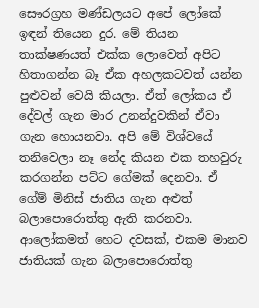සෞරග්‍රහ මණ්ඩලයට අපේ ලෝකේ ඉඳන් තියෙන දුර. මේ තියන තාක්ෂණයත් එක්ක ලොවෙත් අපිට හිතාගන්න බෑ ඒක අහලකටවත් යන්න පුළුවන් වෙයි කියලා. ඒත් ලෝකය ඒ දේවල් ගැන මාර උනන්දුවකින් ඒවා ගැන හොයනවා. අපි මේ විශ්වයේ තනිවෙලා නෑ නේද කියන එක තහවුරු කරගන්න පට්ට ගේමක් දෙනවා. ඒ ගේම් මිනිස් ජාතිය ගැන අළුත් බලාපොරොත්තු ඇති කරනවා. ආලෝකමත් හෙට දවසක්, එකම මානව ජාතියක් ගැන බලාපොරොත්තු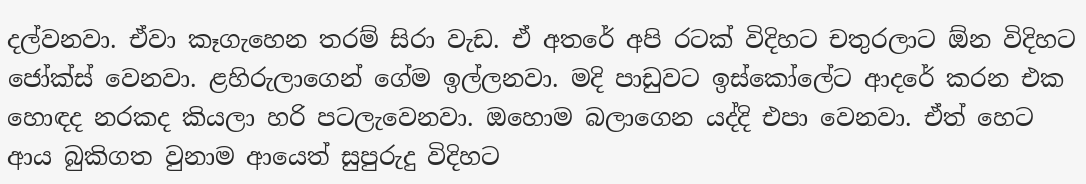දල්වනවා. ඒවා කෑගැහෙන තරම් සිරා වැඩ. ඒ අතරේ අපි රටක් විදිහට චතුරලාට ඕන විදිහට ජෝක්ස් වෙනවා. ළහිරුලාගෙන් ගේම ඉල්ලනවා. මදි පාඩුවට ඉස්කෝලේට ආදරේ කරන එක හොඳද නරකද කියලා හරි පටලැවෙනවා. ඔහොම බලාගෙන යද්දි එපා වෙනවා. ඒත් හෙට ආය බුකිගත වුනාම ආයෙත් සුපුරුදු විදිහට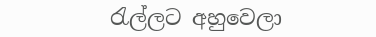රැල්ලට අහුවෙලා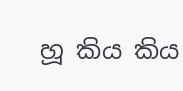හූ කිය කිය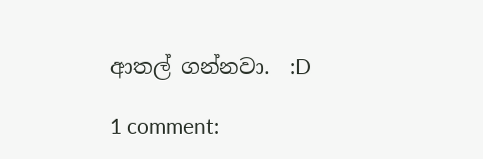ආතල් ගන්නවා.  :D

1 comment: